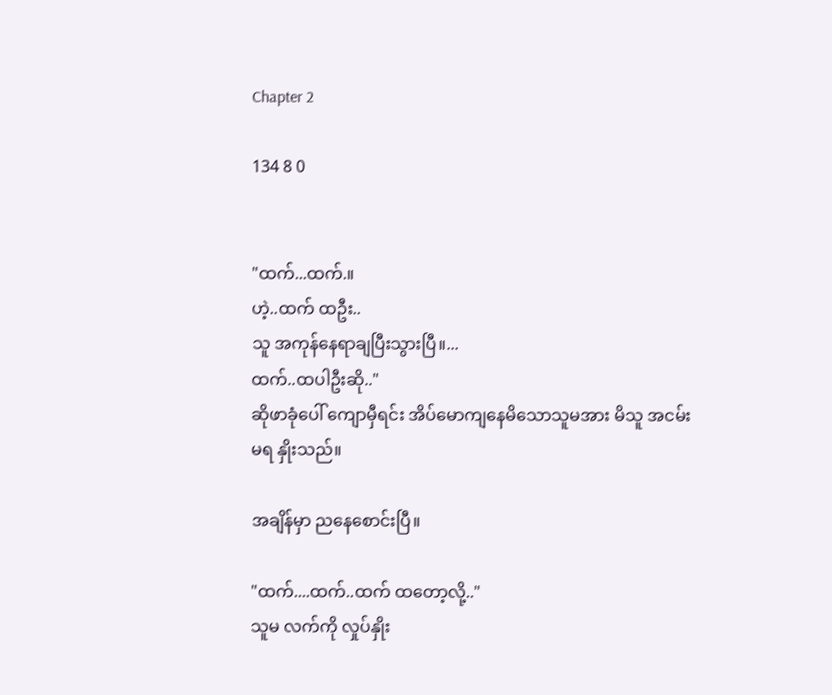Chapter 2

134 8 0


"ထက်...ထက်.။
ဟဲ့..ထက် ထဦး..
သူ အကုန်နေရာချပြီးသွားပြီ။...
ထက်..ထပါဦးဆို.."
ဆိုဖာခုံပေါ် ကျောမှီရင်း အိပ်မောကျနေမိသောသူမအား မိသူ အငမ်းမရ နှိုးသည်။

အချိန်မှာ ညနေစောင်းပြီ။

"ထက်....ထက်..ထက် ထတော့လို့.."
သူမ လက်ကို လှုပ်နှိုး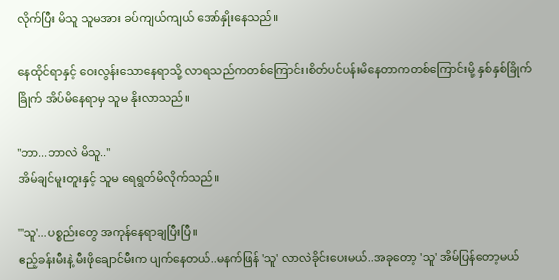လိုက်ပြီး မိသူ သူမအား ခပ်ကျယ်ကျယ် အော်နှိုးနေသည်။

နေထိုင်ရာနှင့် ဝေးလွန်းသောနေရာသို့ လာရသည်ကတစ်ကြောင်း၊စိတ်ပင်ပန်းမိနေတာကတစ်ကြောင်းမို့ နှစ်နှစ်ခြိုက်ခြိုက် အိပ်မိနေရာမှ သူမ နိုးလာသည်။

"ဘာ...ဘာလဲ မိသူ.."
အိမ်ချင်မူးတူးနှင့် သူမ ရေရွတ်မိလိုက်သည်။

"'သူ'...ပစ္စည်းတွေ အကုန်နေရာချပြီးပြီ။
ဧည့်ခန်းမီးနဲ့ မီးဖိုချောင်မီးက ပျက်နေတယ်..မနက်ဖြန် 'သူ' လာလဲခိုင်းပေးမယ်..အခုတော့ 'သူ' အိမ်ပြန်တော့မယ်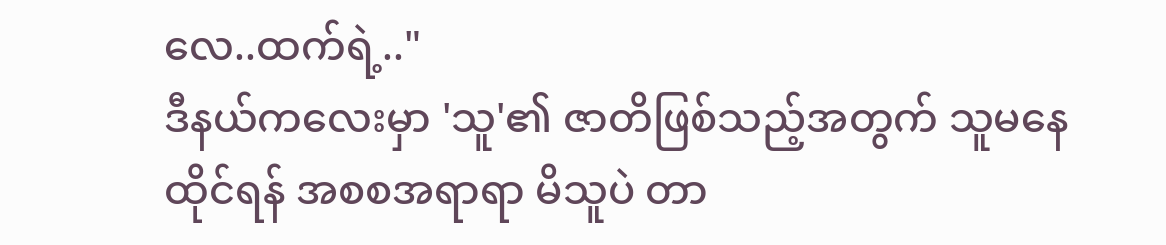လေ..ထက်ရဲ့.."
ဒီနယ်ကလေးမှာ 'သူ'၏ ဇာတိဖြစ်သည့်အတွက် သူမနေထိုင်ရန် အစစအရာရာ မိသူပဲ တာ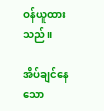ဝန်ယူထားသည်။

အိပ်‌ချင်နေသော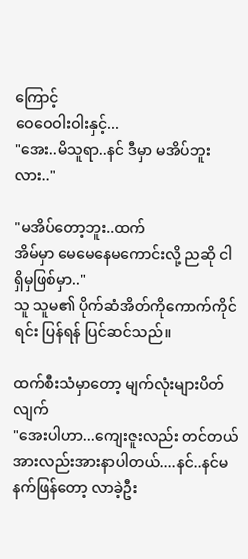ကြောင့်
ဝေဝေဝါးဝါးနှင့်...
"အေး..မိသူရာ..နင် ဒီမှာ မအိပ်ဘူးလား.."

"မအိပ်တော့ဘူး..ထက်
အိမ်မှာ မေမေနေမကောင်းလို့ ညဆို ငါရှိမှဖြစ်မှာ.."
သူ သူမ၏ ပိုက်ဆံအိတ်ကိုကောက်ကိုင်ရင်း ပြန်ရန် ပြင်ဆင်သည်။

ထက်စီးသံမှာတော့ မျက်လုံးများပိတ်လျက်
"အေးပါဟာ...ကျေးဇူးလည်း တင်တယ် အားလည်းအားနာပါတယ်....နင်..နင်မနက်ဖြန်တော့ လာခဲ့ဦး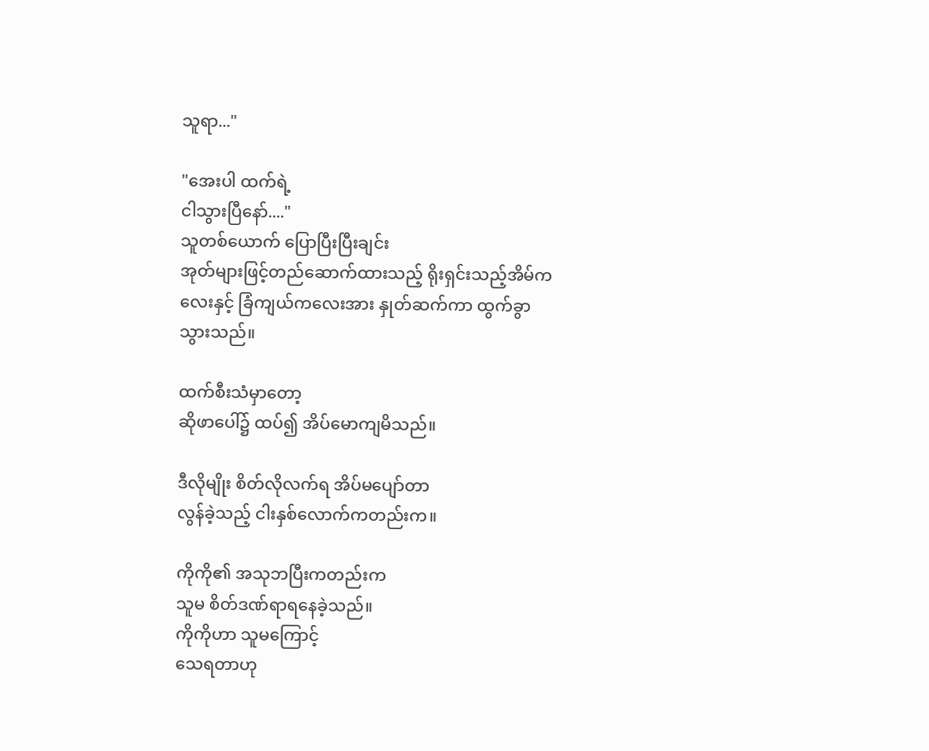သူရာ..."

"အေးပါ ထက်ရဲ့
ငါသွားပြီနော်...."
သူတစ်ယောက် ပြောပြီးပြီးချင်း
အုတ်များဖြင့်တည်ဆောက်ထားသည့် ရိုးရှင်းသည့်အိမ်ကလေးနှင့် ခြံကျယ်ကလေးအား နှုတ်ဆက်ကာ ထွက်ခွာသွားသည်။

ထက်စီးသံမှာတော့
ဆိုဖာပေါ်၌ ထပ်၍ အိပ်မောကျမိသည်။

ဒီလိုမျိုး စိတ်လိုလက်ရ အိပ်မပျော်တာ
လွန်ခဲ့သည့် ငါးနှစ်လောက်ကတည်းက။

ကိုကို၏ အသုဘပြီးကတည်းက
သူမ စိတ်ဒဏ်ရာရနေခဲ့သည်။
ကိုကိုဟာ သူမကြောင့်‌ ‌
သေရတာဟု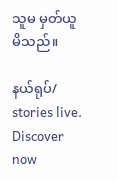သူမ မှတ်ယူမိသည်။

နယ်ရုပ်/ stories live. Discover now